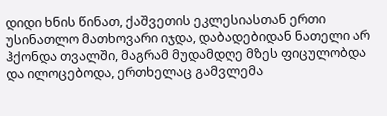დიდი ხნის წინათ, ქაშვეთის ეკლესიასთან ერთი უსინათლო მათხოვარი იჯდა, დაბადებიდან ნათელი არ ჰქონდა თვალში, მაგრამ მუდამდღე მზეს ფიცულობდა და ილოცებოდა, ერთხელაც გამვლემა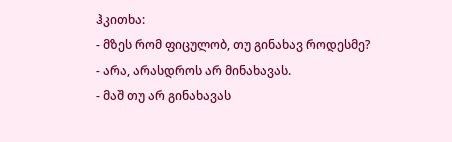ჰკითხა:
- მზეს რომ ფიცულობ, თუ გინახავ როდესმე?
- არა, არასდროს არ მინახავას.
- მაშ თუ არ გინახავას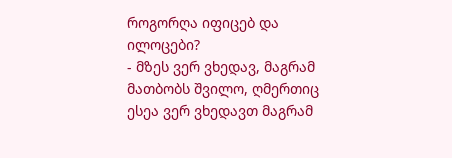როგორღა იფიცებ და ილოცები?
- მზეს ვერ ვხედავ, მაგრამ მათბობს შვილო, ღმერთიც ესეა ვერ ვხედავთ მაგრამ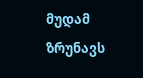მუდამ ზრუნავს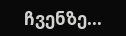ჩვენზე...